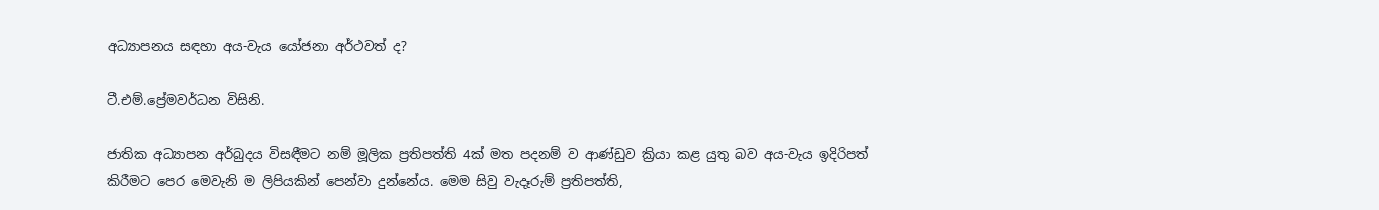අධ්‍යාපනය සඳහා අය-වැය යෝජනා අර්ථවත් ද?

ටී.එම්.ප්‍රේමවර්ධන විසිනි.

ජාතික අධ්‍යාපන අර්බුදය විසඳීමට නම් මූලික ප්‍රතිපත්ති 4ක් මත පදනම් ව ආණ්ඩුව ක්‍රියා කළ යුතු බව අය-වැය ඉදිරිපත් කිරීමට පෙර මෙවැනි ම ලිපියකින් පෙන්වා දුන්නේය. මෙම සිවු වැදෑරුම් ප්‍රතිපත්ති,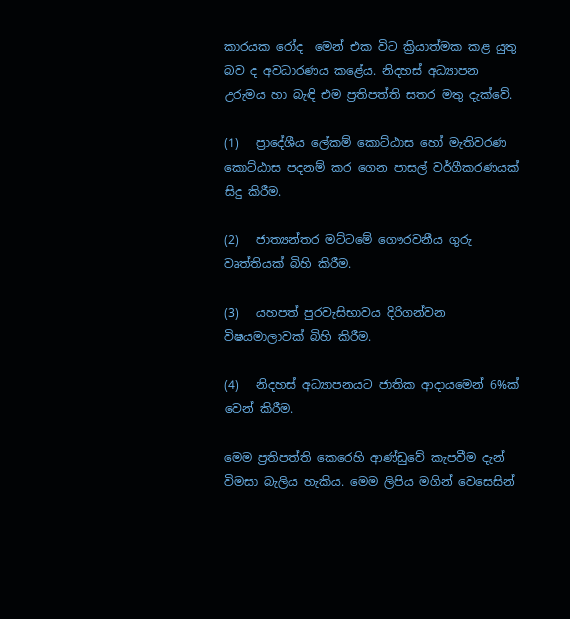කාරයක රෝද  මෙන් එක විට ක්‍රියාත්මක කළ යුතු බව ද අවධාරණය කළේය. නිදහස් අධ්‍යාපන උරුමය හා බැඳි එම ප්‍රතිපත්ති සතර මතු දැක්වේ.

(1)   ප්‍රාදේශීය ලේකම් කොට්ඨාස හෝ මැතිවරණ කොට්ඨාස පදනම් කර ගෙන පාසල් වර්ගීකරණයක් සිදු කිරීම.

(2)   ජාත්‍යන්තර මට්ටමේ ගෞරවනීය ගුරු වෘත්තියක් බිහි කිරීම.

(3)   යහපත් පුරවැසිභාවය දිරිගන්වන විෂයමාලාවක් බිහි කිරීම.

(4)   නිදහස් අධ්‍යාපනයට ජාතික ආදායමෙන් 6%ක් වෙන් කිරීම.

මෙම ප්‍රතිපත්ති කෙරෙහි ආණ්ඩුවේ කැපවීම දැන් විමසා බැලිය හැකිය. මෙම ලිපිය මගින් වෙසෙසින්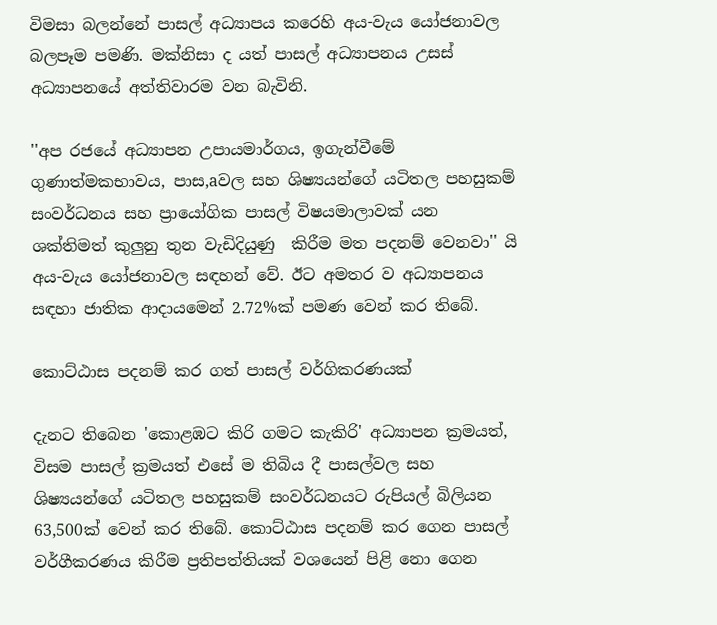විමසා බලන්නේ පාසල් අධ්‍යාපය කරෙහි අය-වැය යෝජනාවල බලපෑම පමණි. මක්නිසා ද යත් පාසල් අධ්‍යාපනය උසස් අධ්‍යාපනයේ අත්තිවාරම වන බැවිනි.

''අප රජයේ අධ්‍යාපන උපායමාර්ගය, ඉගැන්වීමේ ගුණාත්මකභාවය, පාස,aවල සහ ශිෂ්‍යයන්ගේ යටිතල පහසුකම් සංවර්ධනය සහ ප්‍රායෝගික පාසල් විෂයමාලාවක් යන  ශක්තිමත් කුලුනු තුන වැඩිදියුණු  කිරීම මත පදනම් වෙනවා'' යි අය-වැය යෝජනාවල සඳහන් වේ. ඊට අමතර ව අධ්‍යාපනය සඳහා ජාතික ආදායමෙන් 2.72%ක් පමණ වෙන් කර තිබේ.

කොට්ඨාස පදනම් කර ගත් පාසල් වර්ගිකරණයක්

දැනට තිබෙන 'කොළඹට කිරි ගමට කැකිරි' අධ්‍යාපන ක්‍රමයත්, විසම පාසල් ක්‍රමයත් එසේ ම තිබිය දී පාසල්වල සහ ශිෂ්‍යයන්ගේ යටිතල පහසුකම් සංවර්ධනයට රුපියල් බිලියන 63,500ක් වෙන් කර තිබේ. කොට්ඨාස පදනම් කර ගෙන පාසල් වර්ගීකරණය කිරීම ප්‍රතිපත්තියක් වශයෙන් පිළි නො ගෙන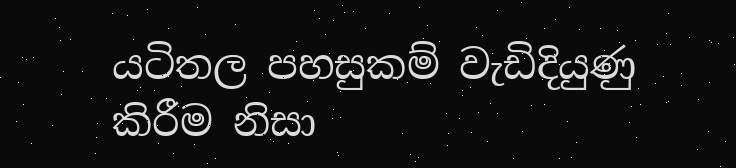යටිතල පහසුකම් වැඩිදියුණු කිරීම නිසා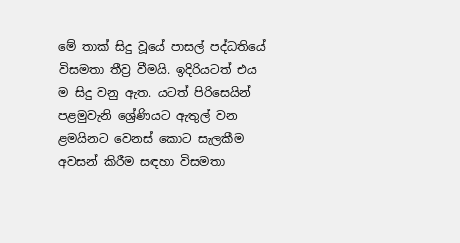මේ තාක් සිදු වූයේ පාසල් පද්ධතියේ විසමතා තීව්‍ර වීමයි. ඉදිරියටත් එය ම සිදු වනු ඇත. යටත් පිරිසෙයින් පළමුවැනි ශ්‍රේණියට ඇතුල් වන ළමයිනට වෙනස් කොට සැලකීම අවසන් කිරීම සඳහා විසමතා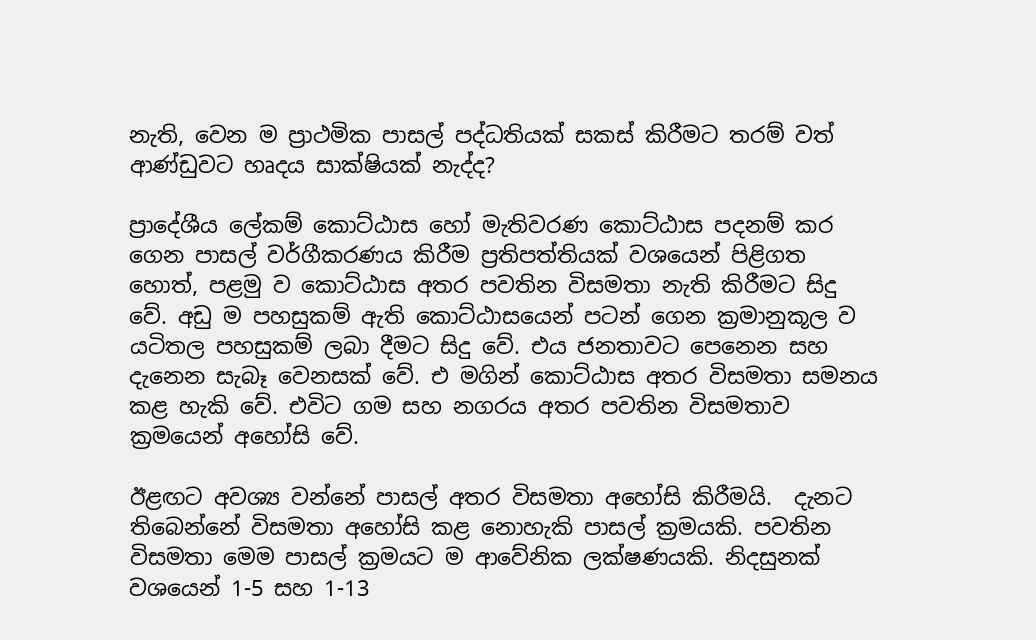නැති, වෙන ම ප්‍රාථමික පාසල් පද්ධතියක් සකස් කිරීමට තරම් වත් ආණ්ඩුවට හෘදය සාක්ෂියක් නැද්ද?

ප්‍රාදේශීය ලේකම් කොට්ඨාස හෝ මැතිවරණ කොට්ඨාස පදනම් කර ගෙන පාසල් වර්ගීකරණය කිරීම ප්‍රතිපත්තියක් වශයෙන් පිළිගත හොත්, පළමු ව කොට්ඨාස අතර පවතින විසමතා නැති කිරීමට සිදු වේ. අඩු ම පහසුකම් ඇති කොට්ඨාසයෙන් පටන් ගෙන ක්‍රමානුකූල ව යටිතල පහසුකම් ලබා දීමට සිදු වේ. එය ජනතාවට පෙනෙන සහ දැනෙන සැබෑ වෙනසක් වේ. එ මගින් කොට්ඨාස අතර විසමතා සමනය කළ හැකි වේ. එවිට ගම සහ නගරය අතර පවතින විසමතාව ක්‍රමයෙන් අහෝසි වේ.

ඊළඟට අවශ්‍ය වන්නේ පාසල් අතර විසමතා අහෝසි කිරීමයි.  දැනට තිබෙන්නේ විසමතා අහෝසි කළ නොහැකි පාසල් ක්‍රමයකි. පවතින විසමතා මෙම පාසල් ක්‍රමයට ම ආවේනික ලක්ෂණයකි. නිදසුනක් වශයෙන් 1-5 සහ 1-13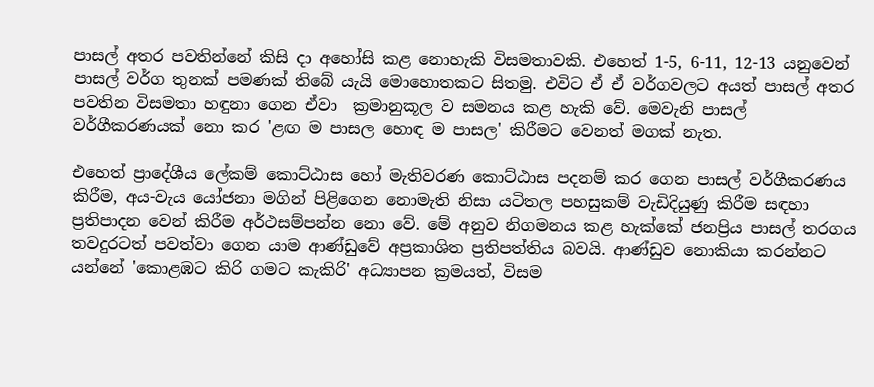පාසල් අතර පවතින්නේ කිසි දා අහෝසි කළ නොහැකි විසමතාවකි. එහෙත් 1-5, 6-11, 12-13 යනුවෙන් පාසල් වර්ග තුනක් පමණක් තිබේ යැයි මොහොතකට සිතමු. එවිට ඒ ඒ වර්ගවලට අයත් පාසල් අතර පවතින විසමතා හඳුනා ගෙන ඒවා  ක්‍රමානුකූල ව සමනය කළ හැකි වේ. මෙවැනි පාසල් වර්ගීකරණයක් නො කර 'ළඟ ම පාසල හොඳ ම පාසල' කිරීමට වෙනත් මගක් නැත.

එහෙත් ප්‍රාදේශීය ලේකම් කොට්ඨාස හෝ මැතිවරණ කොට්ඨාස පදනම් කර ගෙන පාසල් වර්ගීකරණය කිරීම, අය-වැය යෝජනා මගින් පිළිගෙන නොමැති නිසා යටිතල පහසුකම් වැඩිදියුණු කිරීම සඳහා ප්‍රතිපාදන වෙන් කිරීම අර්ථසම්පන්න නො වේ. මේ අනුව නිගමනය කළ හැක්කේ ජනප්‍රිය පාසල් තරගය තවදුරටත් පවත්වා ගෙන යාම ආණ්ඩුවේ අප්‍රකාශිත ප්‍රතිපත්තිය බවයි. ආණ්ඩුව නොකියා කරන්නට යන්නේ 'කොළඹට කිරි ගමට කැකිරි' අධ්‍යාපන ක්‍රමයත්, විසම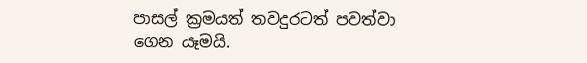පාසල් ක්‍රමයත් තවදුරටත් පවත්වා ගෙන යෑමයි.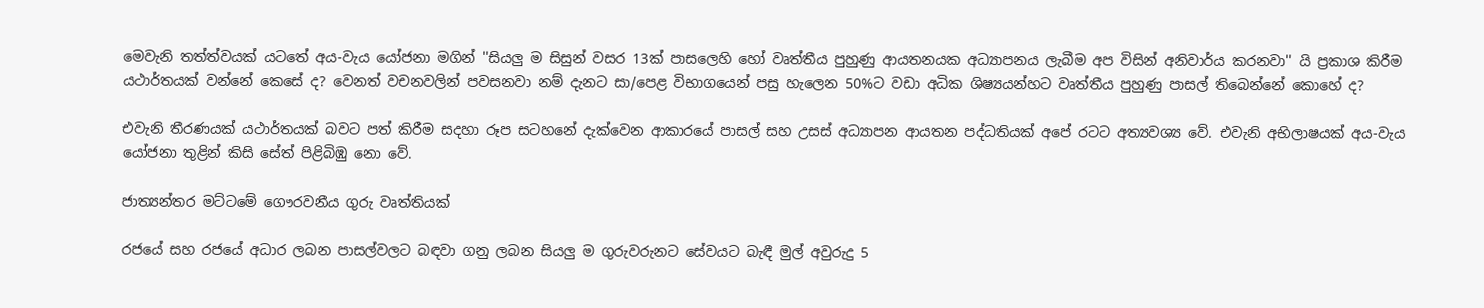මෙවැනි තත්ත්වයක් යටතේ අය-වැය යෝජනා මගින් ''සියලු ම සිසුන් වසර 13ක් පාසලෙහි හෝ වෘත්තීය පුහුණු ආයතනයක අධ්‍යාපනය ලැබීම අප විසින් අනිවාර්ය කරනවා'' යි ප්‍රකාශ කිරීම යථාර්තයක් වන්නේ කෙසේ ද? වෙනත් වචනවලින් පවසනවා නම් දැනට සා/පෙළ විභාගයෙන් පසු හැලෙන 50%ට වඩා අධික ශිෂ්‍යයන්හට වෘත්තීය පුහුණු පාසල් තිබෙන්නේ කොහේ ද?

එවැනි තීරණයක් යථාර්තයක් බවට පත් කිරීම සදහා රූප සටහනේ දැක්වෙන ආකාරයේ පාසල් සහ උසස් අධ්‍යාපන ආයතන පද්ධතියක් අපේ රටට අත්‍යවශ්‍ය වේ. එවැනි අභිලාෂයක් අය-වැය යෝජනා තුළින් කිසි සේත් පිළිබිඹු නො වේ.

ජාත්‍යන්තර මට්ටමේ ගෞරවනීය ගුරු වෘත්තියක්

රජයේ සහ රජයේ අධාර ලබන පාසල්වලට බඳවා ගනු ලබන සියලු ම ගුරුවරුනට සේවයට බැඳී මුල් අවුරුදු 5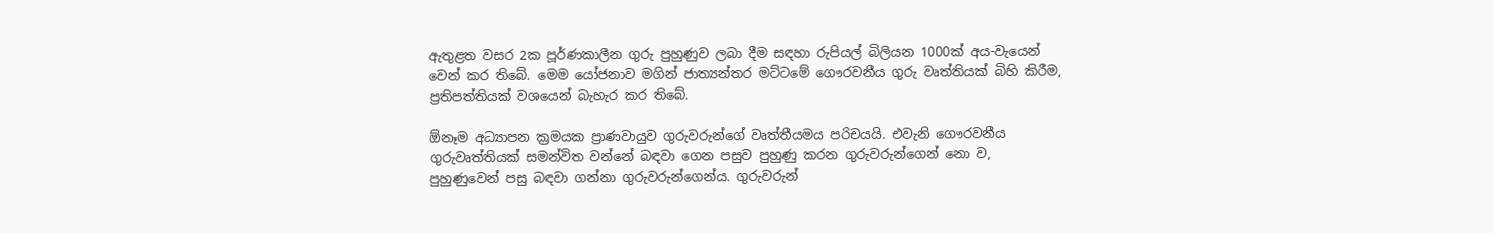ඇතුළත වසර 2ක පූර්ණකාලීන ගුරු පුහුණුව ලබා දීම සඳහා රුපියල් බිලියන 1000ක් අය-වැයෙන් වෙන් කර තිබේ. මෙම යෝජනාව මගින් ජාත්‍යන්තර මට්ටමේ ගෞරවනීය ගුරු වෘත්තියක් බිහි කිරීම, ප්‍රතිපත්තියක් වශයෙන් බැහැර කර තිබේ.

ඕනෑම අධ්‍යාපන ක්‍රමයක ප්‍රාණවායුව ගුරුවරුන්ගේ වෘත්තීයමය පරිචයයි. එවැනි ගෞරවනීය ගුරුවෘත්තියක් සමන්විත වන්නේ බඳවා ගෙන පසුව පුහුණු කරන ගුරුවරුන්ගෙන් නො ව, පුහුණුවෙන් පසු බඳවා ගන්නා ගුරුවරුන්ගෙන්ය. ගුරුවරුන්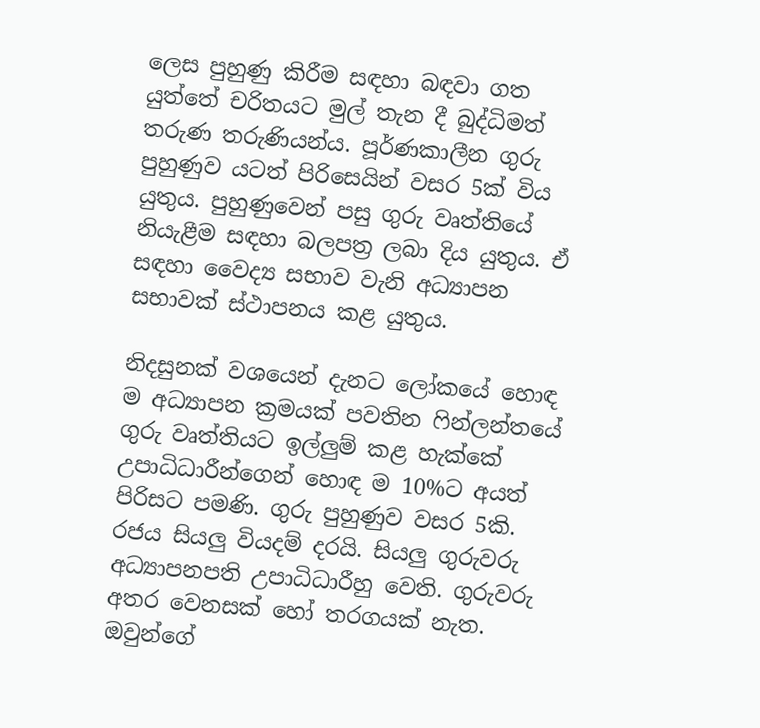ලෙස පුහුණු කිරීම සඳහා බඳවා ගත යුත්තේ චරිතයට මුල් තැන දී බුද්ධිමත් තරුණ තරුණියන්ය. පූර්ණකාලීන ගුරු පුහුණුව යටත් පිරිසෙයින් වසර 5ක් විය යුතුය. පුහුණුවෙන් පසු ගුරු වෘත්තියේ නියැළීම සඳහා බලපත්‍ර ලබා දිය යුතුය. ඒ සඳහා වෛද්‍ය සභාව වැනි අධ්‍යාපන සභාවක් ස්ථාපනය කළ යුතුය.

නිදසුනක් වශයෙන් දැනට ලෝකයේ හොඳ ම අධ්‍යාපන ක්‍රමයක් පවතින ෆින්ලන්තයේ ගුරු වෘත්තියට ඉල්ලුම් කළ හැක්කේ උපාධිධාරීන්ගෙන් හොඳ ම 10%ට අයත් පිරිසට පමණි. ගුරු පුහුණුව වසර 5කි. රජය සියලු වියදම් දරයි. සියලු ගුරුවරු අධ්‍යාපනපති උපාධිධාරීහු වෙති. ගුරුවරු අතර වෙනසක් හෝ තරගයක් නැත. ඔවුන්ගේ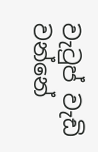වැටුප් වැඩි වන්නේ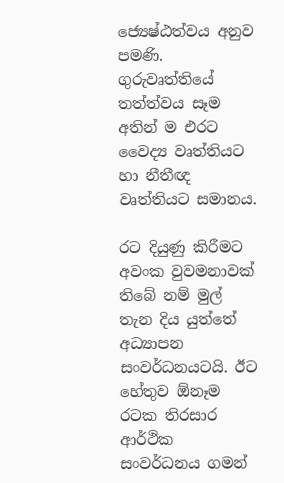ජ්‍යෙෂ්ඨත්වය අනුව පමණි. ගුරුවෘත්තියේ තත්ත්වය සෑම අතින් ම එරට වෛද්‍ය වෘත්තියට හා නීතීඥ වෘත්තියට සමානය.

රට දියුණු කිරීමට අවංක වුවමනාවක් තිබේ නම් මුල් තැන දිය යුත්තේ අධ්‍යාපන සංවර්ධනයටයි. ඊට හේතුව ඕනෑම රටක තිරසාර ආර්ථික සංවර්ධනය ගමන්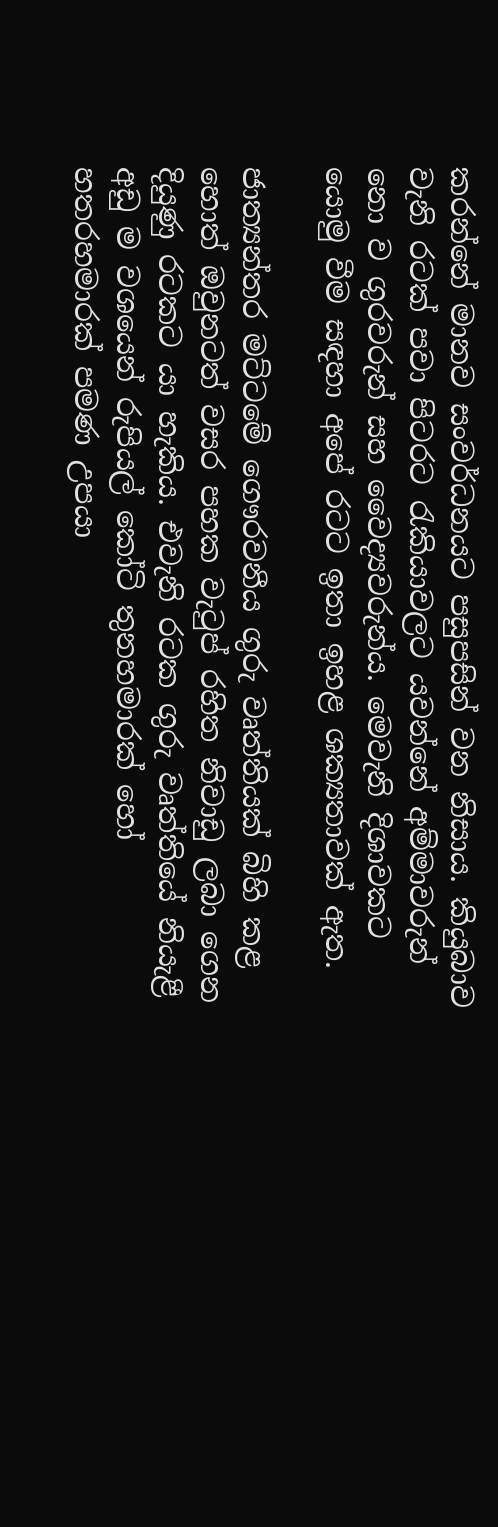කරන්නේ මානව සංවර්ධනයට පසුපසින් වන නිසාය. කියුබාව වැනි රටක් පවා පිටරට රැකියාවලට යවන්නේ අම්මාවරුන් නො ව ගුරවරුන් සහ වෛද්‍යවරුන්ය. මෙවැනි දිශාවකට යොමු වීම සඳහා අපේ රටට ඉතා ඉහළ ශක්‍යතාවක් ඇත.

ජාත්‍යන්තර මට්ටමේ ගෞරවනීය ගුරු වෘත්තියක් බිහි කළ හොත් ඔවුනටත් වසර පහක වැටුප් රහිත නිවාඩු ලබා ගෙන දියුණු රටකට යා හැකිය. එවැනි රටක ගුරු වෘත්තියේ නියැළී අඩු ම වශයෙන් රුපියල් කෝටි තුනහමාරක් හෝ හතරහමාරක් පමණ උපයා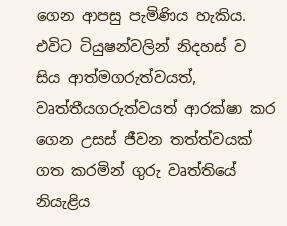ගෙන ආපසු පැමිණිය හැකිය. එවිට ටියුෂන්වලින් නිදහස් ව සිය ආත්මගරුත්වයත්, වෘත්තීයගරුත්වයත් ආරක්ෂා කර ගෙන උසස් ජීවන තත්ත්වයක් ගත කරමින් ගුරු වෘත්තියේ නියැළිය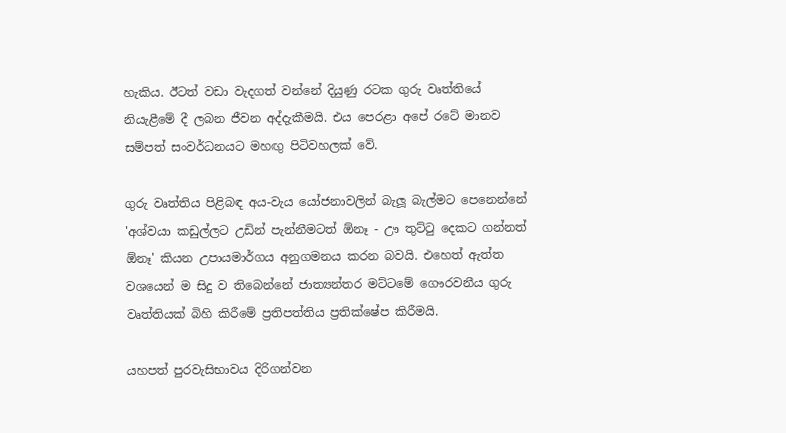හැකිය. ඊටත් වඩා වැදගත් වන්නේ දියුණු රටක ගුරු වෘත්තියේ නියැළීමේ දී ලබන ජීවන අද්දැකීමයි. එය පෙරළා අපේ රටේ මානව සම්පත් සංවර්ධනයට මහඟු පිටිවහලක් වේ.

ගුරු වෘත්තිය පිළිබඳ අය-වැය යෝජනාවලින් බැලූ බැල්මට පෙනෙන්නේ 'අශ්වයා කඩුල්ලට උඩින් පැන්නීමටත් ඕනෑ - ඌ තුට්ටු දෙකට ගන්නත් ඕනෑ' කියන උපායමාර්ගය අනුගමනය කරන බවයි. එහෙත් ඇත්ත වශයෙන් ම සිදු ව තිබෙන්නේ ජාත්‍යන්තර මට්ටමේ ගෞරවනීය ගුරු වෘත්තියක් බිහි කිරීමේ ප්‍රතිපත්තිය ප්‍රතික්ෂේප කිරීමයි.

යහපත් පුරවැසිභාවය දිරිගන්වන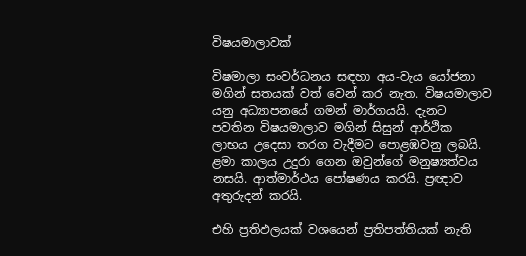විෂයමාලාවක්

විෂමාලා සංවර්ධනය සඳහා අය-වැය යෝජනා මගින් සතයක් වත් වෙන් කර නැත. විෂයමාලාව යනු අධ්‍යාපනයේ ගමන් මාර්ගයයි. දැනට පවතින විෂයමාලාව මගින් සිසුන් ආර්ථික ලාභය උදෙසා තරග වැදීමට පොළඹවනු ලබයි. ළමා කාලය උදුරා ගෙන ඔවුන්ගේ මනුෂ්‍යත්වය නසයි. ආත්මාර්ථය පෝෂණය කරයි. ප්‍රඥාව අතුරුදන් කරයි.

එහි ප්‍රතිඵලයක් වශයෙන් ප්‍රතිපත්තියක් නැති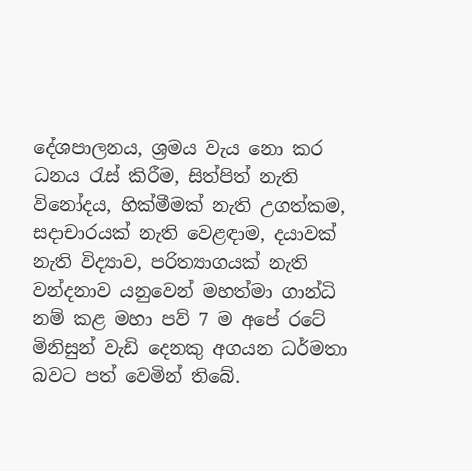දේශපාලනය, ශ්‍රමය වැය නො කර ධනය රැස් කිරීම, සිත්පිත් නැති විනෝදය, හික්මීමක් නැති උගත්කම, සදාචාරයක් නැති වෙළඳාම, දයාවක් නැති විද්‍යාව, පරිත්‍යාගයක් නැති වන්දනාව යනුවෙන් මහත්මා ගාන්ධි නම් කළ මහා පව් 7 ම අපේ රටේ මිනිසුන් වැඩි දෙනකු අගයන ධර්මතා බවට පත් වෙමින් තිබේ.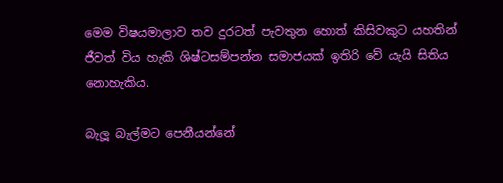මෙම විෂයමාලාව තව දුරටත් පැවතුන හොත් කිසිවකුට යහතින් ජීවත් විය හැකි ශිෂ්ටසම්පන්න සමාජයක් ඉතිරි වේ යැයි සිතිය නොහැකිය.

බැලූ බැල්මට පෙනීයන්නේ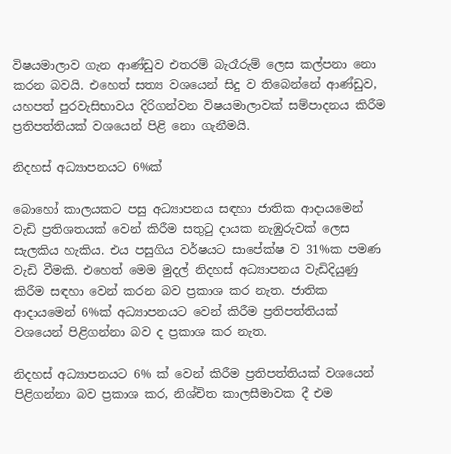විෂයමාලාව ගැන ආණ්ඩුව එතරම් බැරෑරුම් ලෙස කල්පනා නො කරන බවයි. එහෙත් සත්‍ය වශයෙන් සිදු ව තිබෙන්නේ ආණ්ඩුව, යහපත් පුරවැසිභාවය දිරිගන්වන විෂයමාලාවක් සම්පාදනය කිරීම ප්‍රතිපත්තියක් වශයෙන් පිළි නො ගැනීමයි.

නිදහස් අධ්‍යාපනයට 6%ක්

බොහෝ කාලයකට පසු අධ්‍යාපනය සඳහා ජාතික ආදායමෙන් වැඩි ප්‍රතිශතයක් වෙන් කිරීම සතුටු දායක නැඹුරුවක් ලෙස සැලකිය හැකිය. එය පසුගිය වර්ෂයට සාපේක්ෂ ව 31%ක පමණ වැඩි වීමකි. එහෙත් මෙම මුදල් නිදහස් අධ්‍යාපනය වැඩිදියුණු කිරීම සඳහා වෙන් කරන බව ප්‍රකාශ කර නැත. ජාතික ආදායමෙන් 6%ක් අධ්‍යාපනයට වෙන් කිරීම ප්‍රතිපත්තියක් වශයෙන් පිළිගන්නා බව ද ප්‍රකාශ කර නැත.

නිදහස් අධ්‍යාපනයට 6% ක් වෙන් කිරීම ප්‍රතිපත්තියක් වශයෙන් පිළිගන්නා බව ප්‍රකාශ කර, නිශ්චිත කාලසීමාවක දී එම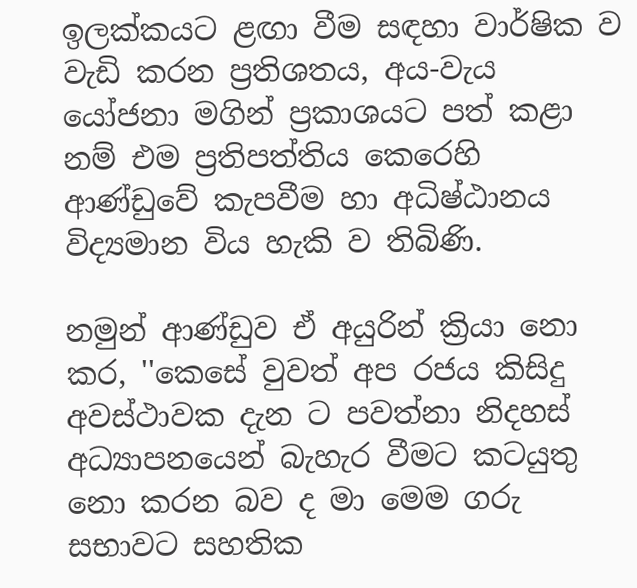ඉලක්කයට ළඟා වීම සඳහා වාර්ෂික ව වැඩි කරන ප්‍රතිශතය, අය-වැය යෝජනා මගින් ප්‍රකාශයට පත් කළා නම් එම ප්‍රතිපත්තිය කෙරෙහි ආණ්ඩුවේ කැපවීම හා අධිෂ්ඨානය විද්‍යමාන විය හැකි ව තිබිණි.

නමුන් ආණ්ඩුව ඒ අයුරින් ක්‍රියා නො කර, ''කෙසේ වුවත් අප රජය කිසිදු අවස්ථාවක දැන ට පවත්නා නිදහස් අධ්‍යාපනයෙන් බැහැර වීමට කටයුතු නො කරන බව ද මා මෙම ගරු සභාවට සහතික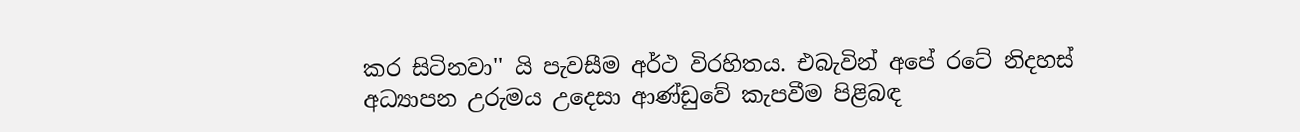කර සිටිනවා'' යි පැවසීම අර්ථ විරහිතය. එබැවින් අපේ රටේ නිදහස් අධ්‍යාපන උරුමය උදෙසා ආණ්ඩුවේ කැපවීම පිළිබඳ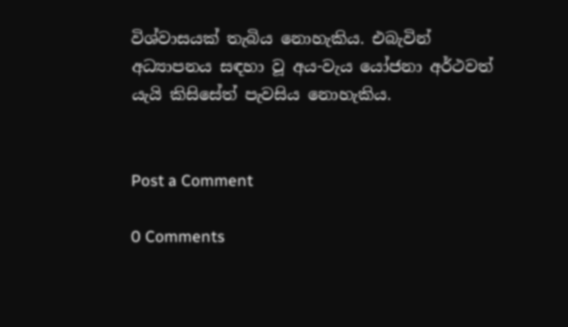විශ්වාසයක් තැබිය නොහැකිය. එබැවින් අධ්‍යාපනය සඳහා වූ අය-වැය යෝජනා අර්ථවත් යැයි කිසිසේත් පැවසිය නොහැකිය.


Post a Comment

0 Comments